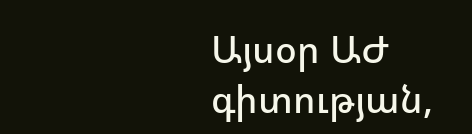Այսօր ԱԺ գիտության,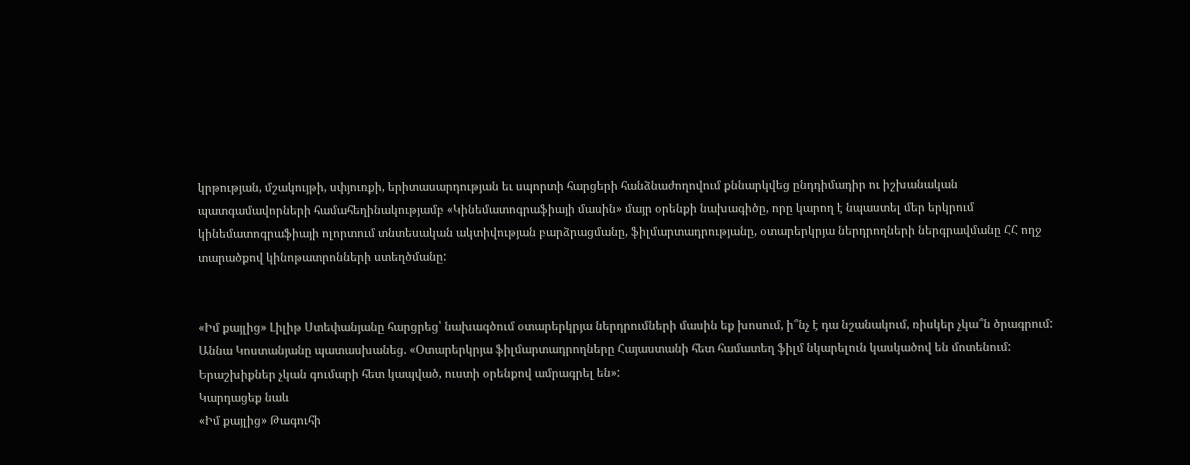կրթության, մշակույթի, սփյուռքի, երիտասարդության եւ սպորտի հարցերի հանձնաժողովում քննարկվեց ընդդիմադիր ու իշխանական պատգամավորների համահեղինակությամբ «Կինեմատոգրաֆիայի մասին» մայր օրենքի նախագիծը, որը կարող է նպաստել մեր երկրում կինեմատոգրաֆիայի ոլորտում տնտեսական ակտիվության բարձրացմանը, ֆիլմարտադրությանը, օտարերկրյա ներդրողների ներգրավմանը ՀՀ ողջ տարածքով կինոթատրոնների ստեղծմանը:


«Իմ քայլից» Լիլիթ Ստեփանյանը հարցրեց՝ նախագծում օտարերկրյա ներդրումների մասին եք խոսում, ի՞նչ է դա նշանակում, ռիսկեր չկա՞ն ծրագրում: Աննա Կոստանյանը պատասխանեց. «Օտարերկրյա ֆիլմարտադրողները Հայաստանի հետ համատեղ ֆիլմ նկարելուն կասկածով են մոտենում: Երաշխիքներ չկան գումարի հետ կապված, ուստի օրենքով ամրագրել են»:
Կարդացեք նաև
«Իմ քայլից» Թագուհի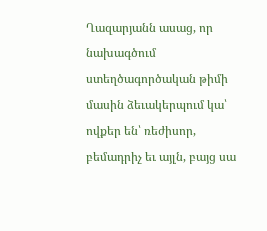Ղազարյանն ասաց, որ նախագծում ստեղծագործական թիմի մասին ձեւակերպում կա՝ ովքեր են՝ ռեժիսոր, բեմադրիչ եւ այլն, բայց սա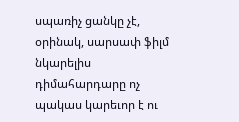սպառիչ ցանկը չէ, օրինակ, սարսափ ֆիլմ նկարելիս դիմահարդարը ոչ պակաս կարեւոր է ու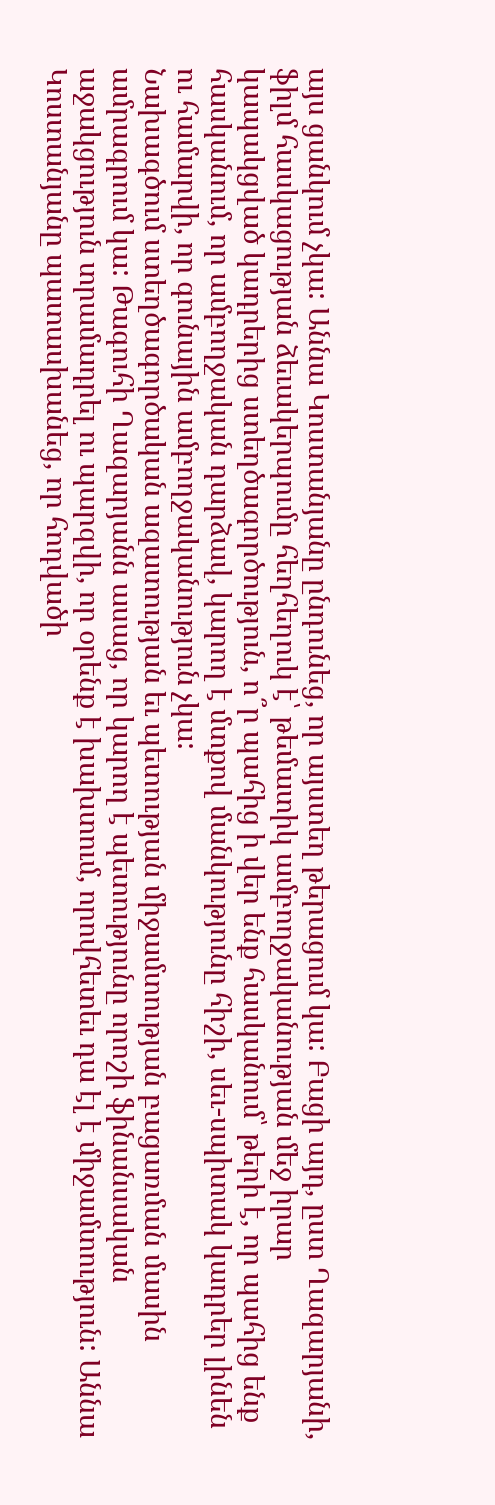այս ցանկում չկա: Աննա Կոստանյանը ընդունեց, որ այստեղ թերացում կա: Բացի այդ, ըստ Ղազարյանի, ֆիլմ հասկացության ձեւակերպումը հեղհեղուկ է՝ թեմատիկ ամբողջականության մեջ իրար կապակցված կադրերից ստեղծագործություն, ո՞ր պահից ի վեր ենք հասկանում՝ թերի է, որ պահից ենք հասկանում, որ ամբողջական դարձավ, կարող է մտքով մանկությունը հիշի, սեւ-սպիտակ կադրեր լինեն ու համարվի, որ գունային ամբողջականություն չկա:
Նախագծում ստեղծագործական ազատության եւ պետության միջամտության բացառման մասին ամրագրում կա: Թագուհի Ղազարյանն ասաց, որ կարող է պետությունը որոշի ֆինանսական աջակցություն տրամադրել ու պարզվի, որ օրենք է խախտում, որովհետեւ դա էլ է միջամտություն: Աննա Կոստանյանը պատասխանեց, որ հոդվածի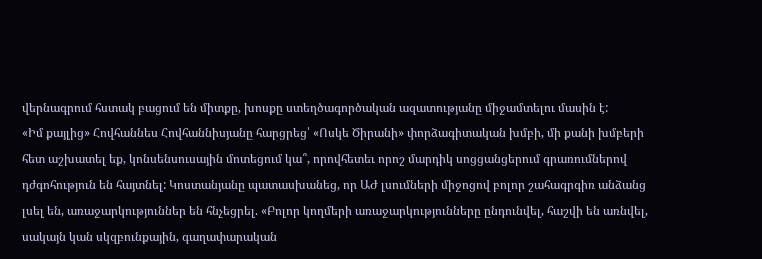վերնագրում հստակ բացում են միտքը, խոսքը ստեղծագործական ազատությանը միջամտելու մասին է:
«Իմ քայլից» Հովհաննես Հովհաննիսյանը հարցրեց՝ «Ոսկե Ծիրանի» փորձագիտական խմբի, մի քանի խմբերի հետ աշխատել եք, կոնսենսուսային մոտեցում կա՞, որովհետեւ որոշ մարդիկ սոցցանցերում գրառումներով դժգոհություն են հայտնել: Կոստանյանը պատասխանեց, որ ԱԺ լսումների միջոցով բոլոր շահագրգիռ անձանց լսել են, առաջարկություններ են հնչեցրել. «Բոլոր կողմերի առաջարկությունները ընդունվել, հաշվի են առնվել, սակայն կան սկզբունքային, գաղափարական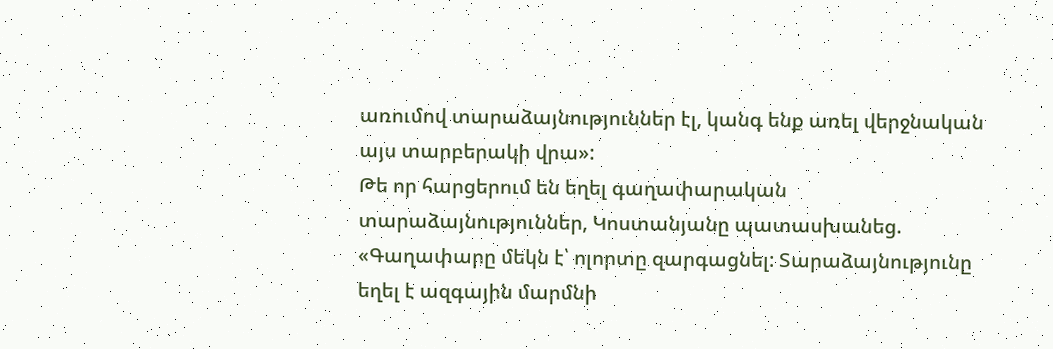առումով տարաձայնություններ էլ, կանգ ենք առել վերջնական այս տարբերակի վրա»:
Թե որ հարցերում են եղել գաղափարական տարաձայնություններ, Կոստանյանը պատասխանեց. «Գաղափարը մեկն է՝ ոլորտը զարգացնել: Տարաձայնությունը եղել է ազգային մարմնի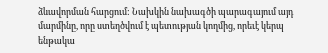ձևավորման հարցում: Նախկին նախագծի պարագայում այդ մարմինը, որը ստեղծվում է պետության կողմից, որեւէ կերպ ենթակա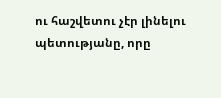ու հաշվետու չէր լինելու պետությանը, որը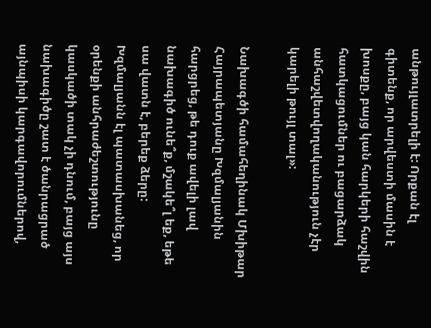անթույլատրելի է: Որքան էլ գիտենք, որ արվեստի մասին է խոսքը, բայց կան հարկերի հաշվին հատկացումներ ու բացարձակ անհաշվետվողականություն չէր կարելի թույլ տալ»:

Նախագծի համահեղինակ Մխիթար Հայրապետյանը Խզմալյանին հարցրեց, թե դուք ավելի լավ նախագիծ ունե՞ք, մշակե՞լ եք, եթե սա վատն է, բերեք ձերը: Խզմալյանն էլ պատասխանեց, որ օրենքի անհրաժեշտությունը կասկածի տակ չի դնում, բայց այս նախագիծը շատ է ծանրացրած այնպիսի կարգավորումներով,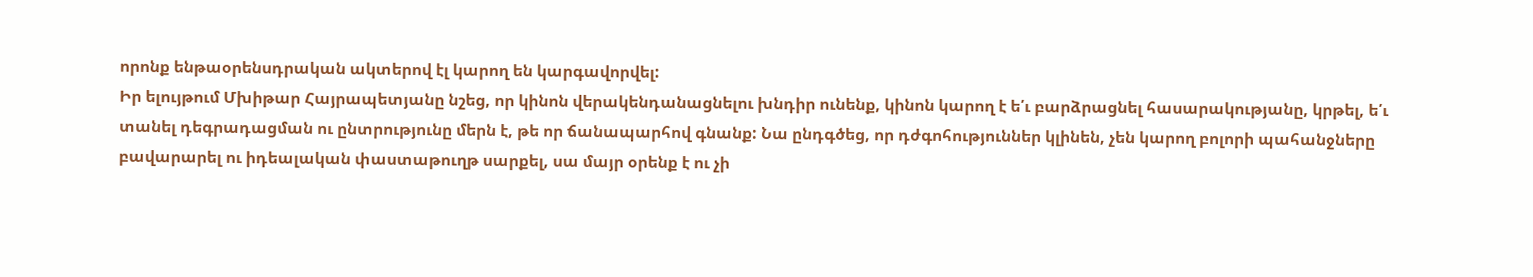որոնք ենթաօրենսդրական ակտերով էլ կարող են կարգավորվել:
Իր ելույթում Մխիթար Հայրապետյանը նշեց, որ կինոն վերակենդանացնելու խնդիր ունենք, կինոն կարող է ե՛ւ բարձրացնել հասարակությանը, կրթել, ե՛ւ տանել դեգրադացման ու ընտրությունը մերն է, թե որ ճանապարհով գնանք: Նա ընդգծեց, որ դժգոհություններ կլինեն, չեն կարող բոլորի պահանջները բավարարել ու իդեալական փաստաթուղթ սարքել, սա մայր օրենք է ու չի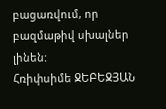բացառվում, որ բազմաթիվ սխալներ լինեն:
Հռիփսիմե ՋԵԲԵՋՅԱՆ